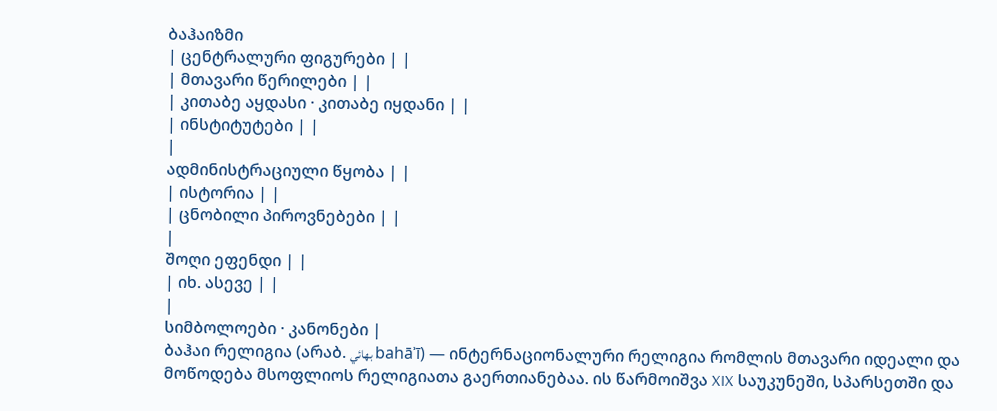ბაჰაიზმი
| ცენტრალური ფიგურები | |
| მთავარი წერილები | |
| კითაბე აყდასი · კითაბე იყდანი | |
| ინსტიტუტები | |
|
ადმინისტრაციული წყობა | |
| ისტორია | |
| ცნობილი პიროვნებები | |
|
შოღი ეფენდი | |
| იხ. ასევე | |
|
სიმბოლოები · კანონები |
ბაჰაი რელიგია (არაბ. بهائي bahāʾī) — ინტერნაციონალური რელიგია რომლის მთავარი იდეალი და მოწოდება მსოფლიოს რელიგიათა გაერთიანებაა. ის წარმოიშვა XIX საუკუნეში, სპარსეთში და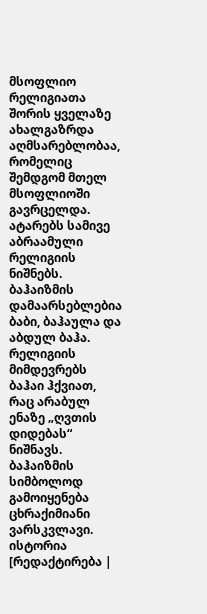მსოფლიო რელიგიათა შორის ყველაზე ახალგაზრდა აღმსარებლობაა, რომელიც შემდგომ მთელ მსოფლიოში გავრცელდა. ატარებს სამივე აბრაამული რელიგიის ნიშნებს. ბაჰაიზმის დამაარსებლებია ბაბი, ბაჰაულა და აბდულ ბაჰა. რელიგიის მიმდევრებს ბაჰაი ჰქვიათ, რაც არაბულ ენაზე „ღვთის დიდებას“ ნიშნავს. ბაჰაიზმის სიმბოლოდ გამოიყენება ცხრაქიმიანი ვარსკვლავი.
ისტორია
[რედაქტირება |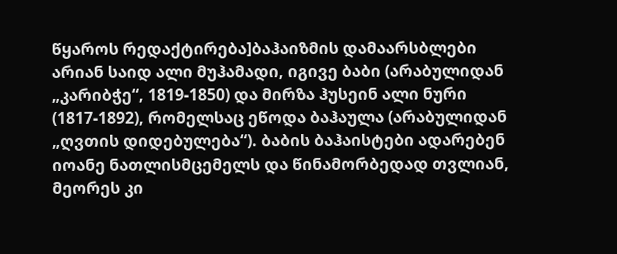წყაროს რედაქტირება]ბაჰაიზმის დამაარსბლები არიან საიდ ალი მუჰამადი, იგივე ბაბი (არაბულიდან „კარიბჭე“, 1819-1850) და მირზა ჰუსეინ ალი ნური (1817-1892), რომელსაც ეწოდა ბაჰაულა (არაბულიდან „ღვთის დიდებულება“). ბაბის ბაჰაისტები ადარებენ იოანე ნათლისმცემელს და წინამორბედად თვლიან, მეორეს კი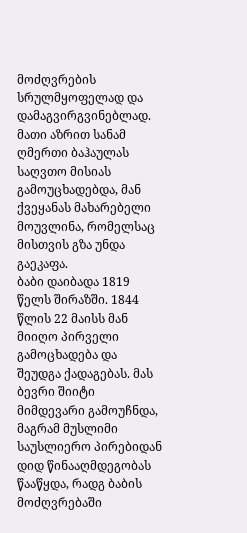მოძღვრების სრულმყოფელად და დამაგვირგვინებლად. მათი აზრით სანამ ღმერთი ბაჰაულას საღვთო მისიას გამოუცხადებდა, მან ქვეყანას მახარებელი მოუვლინა, რომელსაც მისთვის გზა უნდა გაეკაფა.
ბაბი დაიბადა 1819 წელს შირაზში. 1844 წლის 22 მაისს მან მიიღო პირველი გამოცხადება და შეუდგა ქადაგებას. მას ბევრი შიიტი მიმდევარი გამოუჩნდა, მაგრამ მუსლიმი საუსლიერო პირებიდან დიდ წინააღმდეგობას წააწყდა, რადგ ბაბის მოძღვრებაში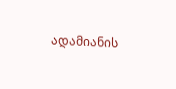ადამიანის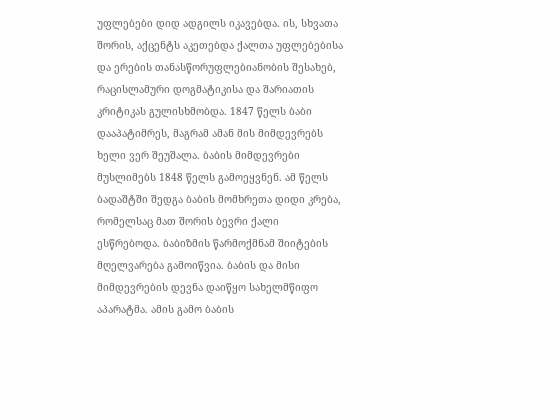უფლებები დიდ ადგილს იკავებდა. ის, სხვათა შორის, აქცენტს აკეთებდა ქალთა უფლებებისა და ერების თანასწორუფლებიანობის შესახებ, რაცისლამური დოგმატიკისა და შარიათის კრიტიკას გულისხმობდა. 1847 წელს ბაბი დააპატიმრეს, მაგრამ ამან მის მიმდევრებს ხელი ვერ შეუშალა. ბაბის მიმდევრები მუსლიმებს 1848 წელს გამოეყვნენ. ამ წელს ბადაშტში შედგა ბაბის მომხრეთა დიდი კრება, რომელსაც მათ შორის ბევრი ქალი ესწრებოდა. ბაბიზმის წარმოქმნამ შიიტების მღელვარება გამოიწვია. ბაბის და მისი მიმდევრების დევნა დაიწყო სახელმწიფო აპარატმა. ამის გამო ბაბის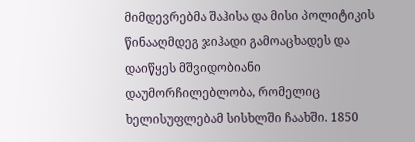მიმდევრებმა შაჰისა და მისი პოლიტიკის წინააღმდეგ ჯიჰადი გამოაცხადეს და დაიწყეს მშვიდობიანი დაუმორჩილებლობა, რომელიც ხელისუფლებამ სისხლში ჩაახში. 1850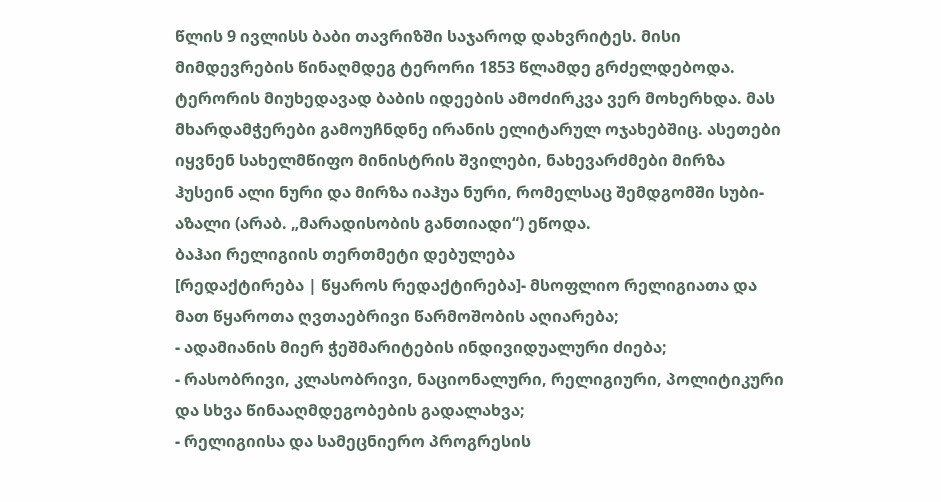წლის 9 ივლისს ბაბი თავრიზში საჯაროდ დახვრიტეს. მისი მიმდევრების წინაღმდეგ ტერორი 1853 წლამდე გრძელდებოდა.
ტერორის მიუხედავად ბაბის იდეების ამოძირკვა ვერ მოხერხდა. მას მხარდამჭერები გამოუჩნდნე ირანის ელიტარულ ოჯახებშიც. ასეთები იყვნენ სახელმწიფო მინისტრის შვილები, ნახევარძმები მირზა ჰუსეინ ალი ნური და მირზა იაჰუა ნური, რომელსაც შემდგომში სუბი-აზალი (არაბ. „მარადისობის განთიადი“) ეწოდა.
ბაჰაი რელიგიის თერთმეტი დებულება
[რედაქტირება | წყაროს რედაქტირება]- მსოფლიო რელიგიათა და მათ წყაროთა ღვთაებრივი წარმოშობის აღიარება;
- ადამიანის მიერ ჭეშმარიტების ინდივიდუალური ძიება;
- რასობრივი, კლასობრივი, ნაციონალური, რელიგიური, პოლიტიკური და სხვა წინააღმდეგობების გადალახვა;
- რელიგიისა და სამეცნიერო პროგრესის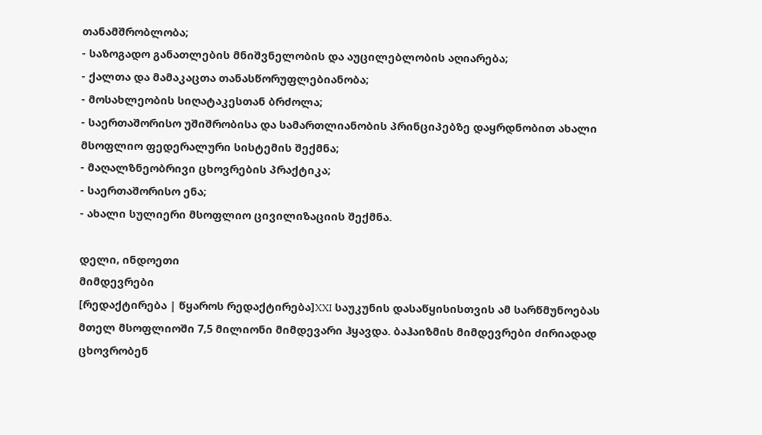თანამშრობლობა;
- საზოგადო განათლების მნიშვნელობის და აუცილებლობის აღიარება;
- ქალთა და მამაკაცთა თანასწორუფლებიანობა;
- მოსახლეობის სიღატაკესთან ბრძოლა;
- საერთაშორისო უშიშრობისა და სამართლიანობის პრინციპებზე დაყრდნობით ახალი მსოფლიო ფედერალური სისტემის შექმნა;
- მაღალზნეობრივი ცხოვრების პრაქტიკა;
- საერთაშორისო ენა;
- ახალი სულიერი მსოფლიო ცივილიზაციის შექმნა.

დელი, ინდოეთი
მიმდევრები
[რედაქტირება | წყაროს რედაქტირება]XXI საუკუნის დასაწყისისთვის ამ სარწმუნოებას მთელ მსოფლიოში 7,5 მილიონი მიმდევარი ჰყავდა. ბაჰაიზმის მიმდევრები ძირიადად ცხოვრობენ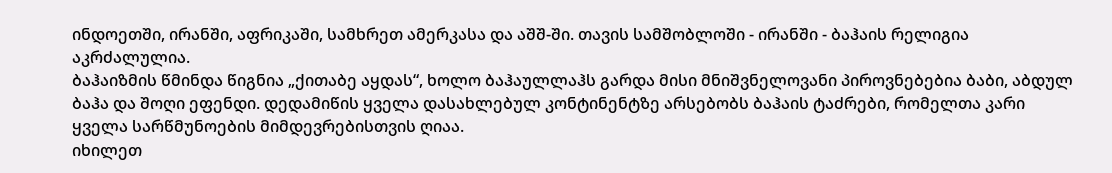ინდოეთში, ირანში, აფრიკაში, სამხრეთ ამერკასა და აშშ-ში. თავის სამშობლოში - ირანში - ბაჰაის რელიგია აკრძალულია.
ბაჰაიზმის წმინდა წიგნია „ქითაბე აყდას“, ხოლო ბაჰაულლაჰს გარდა მისი მნიშვნელოვანი პიროვნებებია ბაბი, აბდულ ბაჰა და შოღი ეფენდი. დედამიწის ყველა დასახლებულ კონტინენტზე არსებობს ბაჰაის ტაძრები, რომელთა კარი ყველა სარწმუნოების მიმდევრებისთვის ღიაა.
იხილეთ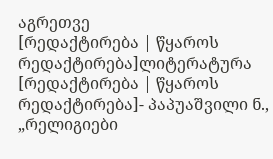აგრეთვე
[რედაქტირება | წყაროს რედაქტირება]ლიტერატურა
[რედაქტირება | წყაროს რედაქტირება]- პაპუაშვილი ნ., „რელიგიები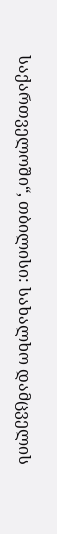საქართველოში“, თბილისი: სახალხო დამცველის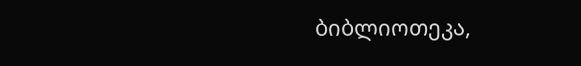ბიბლიოთეკა,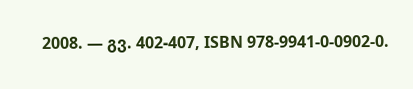2008. — გვ. 402-407, ISBN 978-9941-0-0902-0.